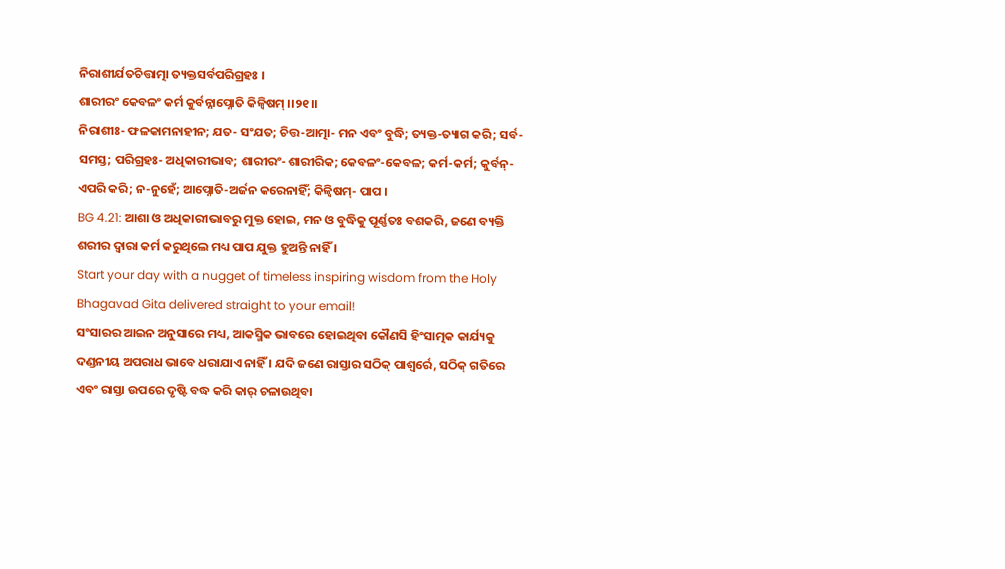ନିରାଶୀର୍ଯତଚିତ୍ତାତ୍ମା ତ୍ୟକ୍ତସର୍ବପରିଗ୍ରହଃ ।
ଶାରୀରଂ କେବଳଂ କର୍ମ କୁର୍ବନ୍ନାପ୍ନୋତି କିଳ୍ବିଷମ୍ ।।୨୧।।
ନିରାଶୀଃ- ଫଳକାମନାହୀନ; ଯତ- ସଂଯତ; ଚିତ୍ତ-ଆତ୍ମା- ମନ ଏବଂ ବୁଦ୍ଧି; ତ୍ୟକ୍ତ-ତ୍ୟାଗ କରି; ସର୍ବ-ସମସ୍ତ; ପରିଗ୍ରହଃ- ଅଧିକାରୀଭାବ; ଶାରୀରଂ- ଶାରୀରିକ; କେବଳଂ-କେବଳ; କର୍ମ-କର୍ମ; କୁର୍ବନ୍-ଏପରି କରି; ନ-ନୁହେଁ; ଆପ୍ନୋତି-ଅର୍ଜନ କରେନାହିଁ; କିଳ୍ବିଷମ୍- ପାପ ।
BG 4.21: ଆଶା ଓ ଅଧିକାରୀଭାବରୁ ମୁକ୍ତ ହୋଇ, ମନ ଓ ବୁଦ୍ଧିକୁ ପୂର୍ଣ୍ଣତଃ ବଶକରି, ଜଣେ ବ୍ୟକ୍ତି ଶରୀର ଦ୍ୱାରା କର୍ମ କରୁଥିଲେ ମଧ୍ୟ ପାପ ଯୁକ୍ତ ହୁଅନ୍ତି ନାହିଁ ।
Start your day with a nugget of timeless inspiring wisdom from the Holy Bhagavad Gita delivered straight to your email!
ସଂସାରର ଆଇନ ଅନୁସାରେ ମଧ୍ୟ, ଆକସ୍ମିକ ଭାବରେ ହୋଇଥିବା କୌଣସି ହିଂସାତ୍ମକ କାର୍ଯ୍ୟକୁ ଦଣ୍ଡନୀୟ ଅପରାଧ ଭାବେ ଧରାଯାଏ ନାହିଁ । ଯଦି ଜଣେ ରାସ୍ତାର ସଠିକ୍ ପାଶ୍ୱର୍ରେ, ସଠିକ୍ ଗତିରେ ଏବଂ ରାସ୍ତା ଉପରେ ଦୃଷ୍ଟି ବଦ୍ଧ କରି କାର୍ ଚଳାଉଥିବା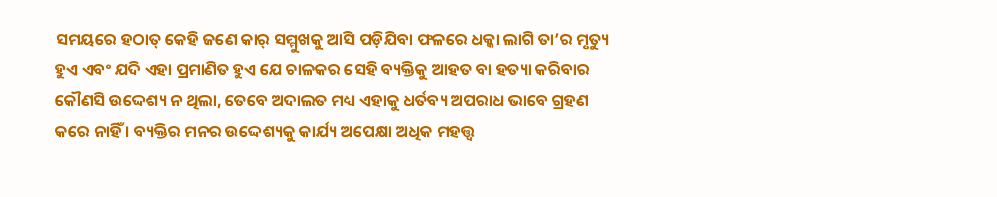ସମୟରେ ହଠାତ୍ କେହି ଜଣେ କାର୍ ସମ୍ମୁଖକୁ ଆସି ପଡ଼ିଯିବା ଫଳରେ ଧକ୍କା ଲାଗି ତା’ର ମୃତ୍ୟୁ ହୁଏ ଏବଂ ଯଦି ଏହା ପ୍ରମାଣିତ ହୁଏ ଯେ ଚାଳକର ସେହି ବ୍ୟକ୍ତିକୁ ଆହତ ବା ହତ୍ୟା କରିବାର କୌଣସି ଉଦ୍ଦେଶ୍ୟ ନ ଥିଲା, ତେବେ ଅଦାଲତ ମଧ୍ୟ ଏହାକୁ ଧର୍ତବ୍ୟ ଅପରାଧ ଭାବେ ଗ୍ରହଣ କରେ ନାହିଁ । ବ୍ୟକ୍ତିର ମନର ଉଦ୍ଦେଶ୍ୟକୁ କାର୍ଯ୍ୟ ଅପେକ୍ଷା ଅଧିକ ମହତ୍ତ୍ୱ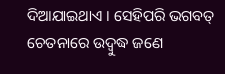ଦିଆଯାଇଥାଏ । ସେହିପରି ଭଗବତ୍ ଚେତନାରେ ଉଦ୍ବୁଦ୍ଧ ଜଣେ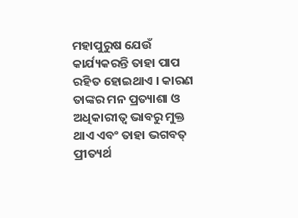ମହାପୁରୁଷ ଯେଉଁ କାର୍ଯ୍ୟକରନ୍ତି ତାହା ପାପ ରହିତ ହୋଇଥାଏ । କାରଣ ତାଙ୍କର ମନ ପ୍ରତ୍ୟାଶା ଓ ଅଧିକାରୀତ୍ୱ ଭାବରୁ ମୁକ୍ତ ଥାଏ ଏବଂ ତାହା ଭଗବତ୍ ପ୍ରୀତ୍ୟର୍ଥ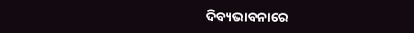ଦିବ୍ୟଭାବନାରେ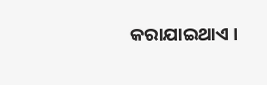କରାଯାଇଥାଏ ।